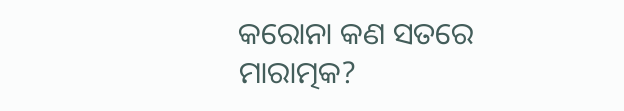କରୋନା କଣ ସତରେ ମାରାତ୍ମକ?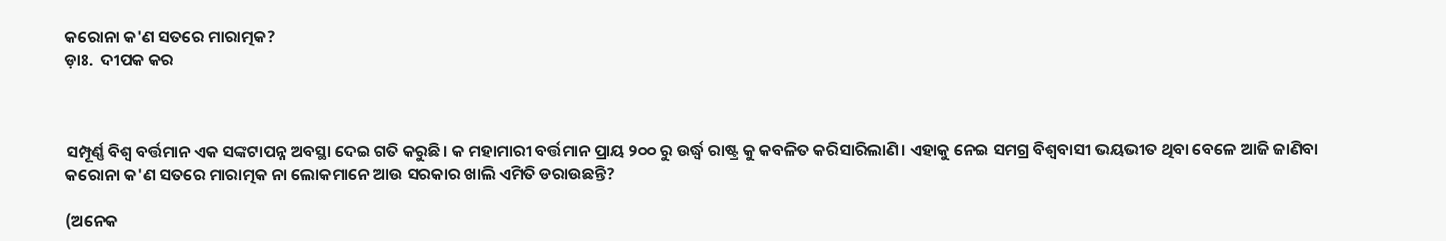କରୋନା କ'ଣ ସତରେ ମାରାତ୍ମକ?
ଡ଼ାଃ.  ଦୀପକ କର



ସମ୍ପୂର୍ଣ୍ଣ ବିଶ୍ଵ ବର୍ତ୍ତମାନ ଏକ ସଙ୍କଟାପନ୍ନ ଅବସ୍ଥା ଦେଇ ଗତି କରୁଛି। କ ମହାମାରୀ ବର୍ତ୍ତମାନ ପ୍ରାୟ ୨୦୦ ରୁ ଉର୍ଦ୍ଧ୍ବ ରାଷ୍ଟ୍ର କୁ କବଳିତ କରିସାରିଲାଣି। ଏହାକୁ ନେଇ ସମଗ୍ର ବିଶ୍ୱବାସୀ ଭୟଭୀତ ଥିବା ବେଳେ ଆଜି ଜାଣିବା କରୋନା କ'ଣ ସତରେ ମାରାତ୍ମକ ନା ଲୋକମାନେ ଆଉ ସରକାର ଖାଲି ଏମିତି ଡରାଉଛନ୍ତି?

(ଅନେକ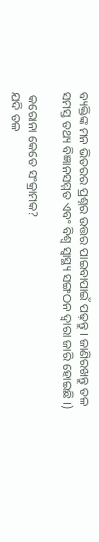ବ୍ୟକ୍ତିଙ୍କ ମନ ଭିତରର ପ୍ରଶ୍ନର ଉତ୍ତର ପାଇବାପାଇଁ ପଢ଼ନ୍ତୁ । ଜାଣିରଖନ୍ତୁ ତଳ ସମସ୍ତ ତଥ୍ୟ ବିଜ୍ଞାନସମ୍ମତ ଏବଂ ବିଶ୍ୱ ସ୍ୱାସ୍ଥ୍ୟ ସଙ୍ଗଠନ ଦ୍ୱାରା ଜାରି ହୋଇଛି ।)

 କରୋନା କେତେ ସଂକ୍ରାମକ?
ଯଦି ତଳ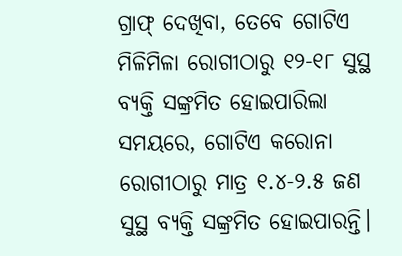ଗ୍ରାଫ୍ ଦେଖିବା, ତେବେ ଗୋଟିଏ ମିଳିମିଳା ରୋଗୀଠାରୁ ୧୨-୧୮ ସୁସ୍ଥ ବ୍ୟକ୍ତି ସଙ୍କ୍ରମିତ ହୋଇପାରିଲା ସମୟରେ, ଗୋଟିଏ କରୋନା ରୋଗୀଠାରୁ ମାତ୍ର ୧.୪-୨.୫ ଜଣ ସୁସ୍ଥ ବ୍ୟକ୍ତି ସଙ୍କ୍ରମିତ ହୋଇପାରନ୍ତି।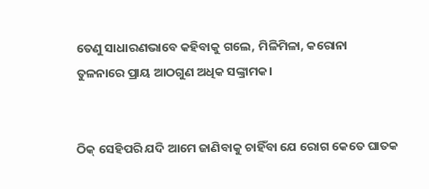ତେଣୁ ସାଧାରଣଭାବେ କହିବାକୁ ଗଲେ, ମିଳିମିଳା, କରୋନା ତୁଳନାରେ ପ୍ରାୟ ଆଠଗୁଣ ଅଧିକ ସଙ୍କ୍ରାମକ।


ଠିକ୍ ସେହିପରି ଯଦି ଆମେ ଜାଣିବାକୁ ଚାହିଁବା ଯେ ରୋଗ କେତେ ଘାତକ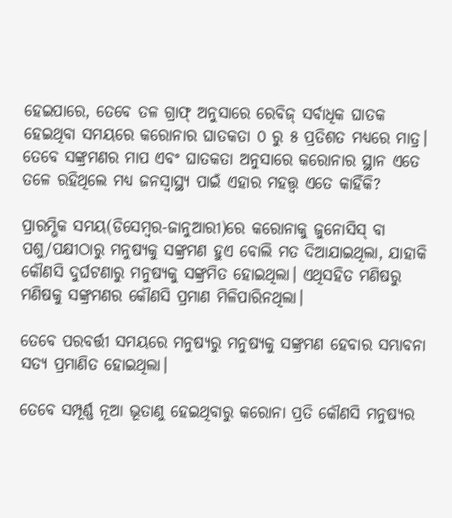ହେଇପାରେ, ତେବେ ତଳ ଗ୍ରାଫ୍ ଅନୁସାରେ ରେବିଜ୍ ସର୍ବାଧିକ ଘାତକ ହେଇଥିବା ସମୟରେ କରୋନାର ଘାତକତା ୦ ରୁ ୫ ପ୍ରତିଶତ ମଧ୍ୟରେ ମାତ୍ର। ତେବେ ସଙ୍କ୍ରମଣର ମାପ ଏବଂ ଘାତକତା ଅନୁସାରେ କରୋନାର ସ୍ଥାନ ଏତେ ତଳେ ରହିଥିଲେ ମଧ୍ୟ ଜନସ୍ୱାସ୍ଥ୍ୟ ପାଇଁ ଏହାର ମହତ୍ତ୍ଵ ଏତେ କାହିଁକି?

ପ୍ରାରମ୍ଭିକ ସମୟ(ଡିସେମ୍ବର-ଜାନୁଆରୀ)ରେ କରୋନାକୁ ଜୁନୋସିସ୍ ବା ପଶୁ/ପକ୍ଷୀଠାରୁ ମନୁଷ୍ୟକୁ ସଙ୍କ୍ରମଣ ହୁଏ ବୋଲି ମତ ଦିଆଯାଇଥିଲା, ଯାହାକି କୌଣସି ଦୁର୍ଘଟଣାରୁ ମନୁଷ୍ୟକୁ ସଙ୍କ୍ରମିତ ହୋଇଥିଲା। ଏଥିସହିତ ମଣିଷରୁ ମଣିଷକୁ ସଙ୍କ୍ରମଣର କୌଣସି ପ୍ରମାଣ ମିଳିପାରିନଥିଲା।

ତେବେ ପରବର୍ତ୍ତୀ ସମୟରେ ମନୁଷ୍ୟରୁ ମନୁଷ୍ୟକୁ ସଙ୍କ୍ରମଣ ହେବାର ସମ୍ଭାବନା ସତ୍ୟ ପ୍ରମାଣିତ ହୋଇଥିଲା।

ତେବେ ସମ୍ପୂର୍ଣ୍ଣ ନୂଆ ଭୂତାଣୁ ହେଇଥିବାରୁ କରୋନା ପ୍ରତି କୌଣସି ମନୁଷ୍ୟର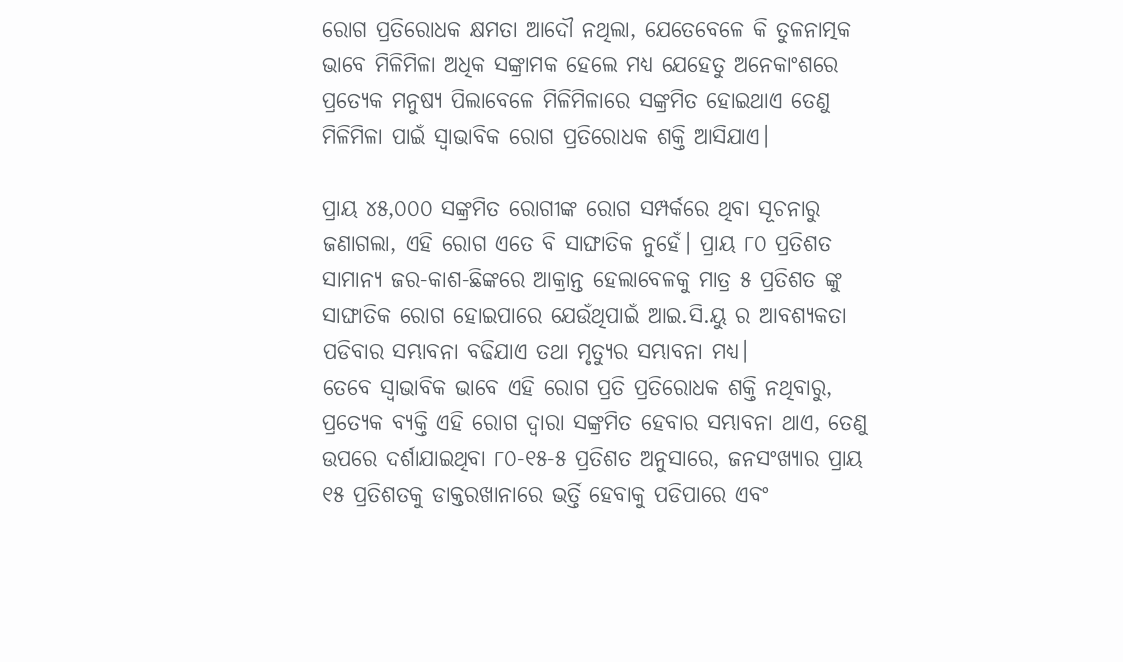ରୋଗ ପ୍ରତିରୋଧକ କ୍ଷମତା ଆଦୌ ନଥିଲା, ଯେତେବେଳେ କି ତୁଳନାତ୍ମକ ଭାବେ ମିଳିମିଳା ଅଧିକ ସଙ୍କ୍ରାମକ ହେଲେ ମଧ୍ୟ ଯେହେତୁ ଅନେକାଂଶରେ ପ୍ରତ୍ୟେକ ମନୁଷ୍ୟ ପିଲାବେଳେ ମିଳିମିଳାରେ ସଙ୍କ୍ରମିତ ହୋଇଥାଏ ତେଣୁ ମିଳିମିଳା ପାଇଁ ସ୍ୱାଭାବିକ ରୋଗ ପ୍ରତିରୋଧକ ଶକ୍ତି ଆସିଯାଏ।

ପ୍ରାୟ ୪୫,୦୦୦ ସଙ୍କ୍ରମିତ ରୋଗୀଙ୍କ ରୋଗ ସମ୍ପର୍କରେ ଥିବା ସୂଚନାରୁ ଜଣାଗଲା, ଏହି ରୋଗ ଏତେ ବି ସାଙ୍ଘାତିକ ନୁହେଁ। ପ୍ରାୟ ୮୦ ପ୍ରତିଶତ ସାମାନ୍ୟ ଜର-କାଶ-ଛିଙ୍କରେ ଆକ୍ରାନ୍ତ ହେଲାବେଳକୁ ମାତ୍ର ୫ ପ୍ରତିଶତ ଙ୍କୁ ସାଙ୍ଘାତିକ ରୋଗ ହୋଇପାରେ ଯେଉଁଥିପାଇଁ ଆଇ.ସି.ୟୁ ର ଆବଶ୍ୟକତା ପଡିବାର ସମ୍ଭାବନା ବଢିଯାଏ ତଥା ମୃତ୍ୟୁର ସମ୍ଭାବନା ମଧ୍ୟ।
ତେବେ ସ୍ୱାଭାବିକ ଭାବେ ଏହି ରୋଗ ପ୍ରତି ପ୍ରତିରୋଧକ ଶକ୍ତି ନଥିବାରୁ, ପ୍ରତ୍ୟେକ ବ୍ୟକ୍ତି ଏହି ରୋଗ ଦ୍ୱାରା ସଙ୍କ୍ରମିତ ହେବାର ସମ୍ଭାବନା ଥାଏ, ତେଣୁ ଉପରେ ଦର୍ଶାଯାଇଥିବା ୮୦-୧୫-୫ ପ୍ରତିଶତ ଅନୁସାରେ, ଜନସଂଖ୍ୟାର ପ୍ରାୟ ୧୫ ପ୍ରତିଶତକୁ ଡାକ୍ତରଖାନାରେ ଭର୍ତ୍ତି ହେବାକୁ ପଡିପାରେ ଏବଂ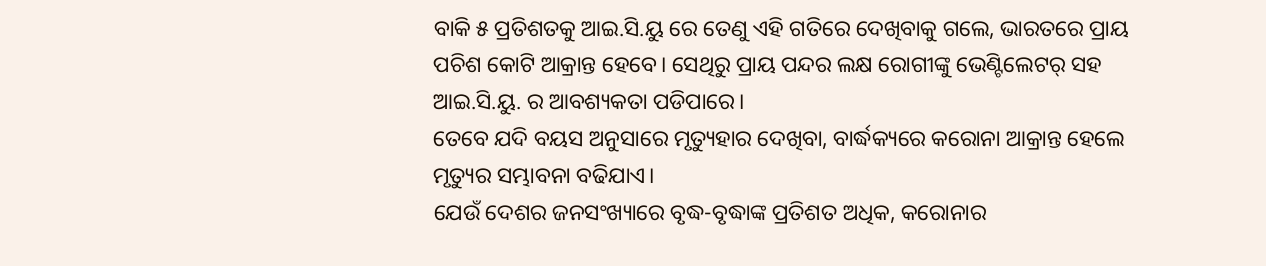ବାକି ୫ ପ୍ରତିଶତକୁ ଆଇ.ସି.ୟୁ ରେ ତେଣୁ ଏହି ଗତିରେ ଦେଖିବାକୁ ଗଲେ, ଭାରତରେ ପ୍ରାୟ ପଚିଶ କୋଟି ଆକ୍ରାନ୍ତ ହେବେ। ସେଥିରୁ ପ୍ରାୟ ପନ୍ଦର ଲକ୍ଷ ରୋଗୀଙ୍କୁ ଭେଣ୍ଟିଲେଟର୍ ସହ ଆଇ.ସି.ୟୁ. ର ଆବଶ୍ୟକତା ପଡିପାରେ।
ତେବେ ଯଦି ବୟସ ଅନୁସାରେ ମୃତ୍ୟୁହାର ଦେଖିବା, ବାର୍ଦ୍ଧକ୍ୟରେ କରୋନା ଆକ୍ରାନ୍ତ ହେଲେ ମୃତ୍ୟୁର ସମ୍ଭାବନା ବଢିଯାଏ।
ଯେଉଁ ଦେଶର ଜନସଂଖ୍ୟାରେ ବୃଦ୍ଧ-ବୃଦ୍ଧାଙ୍କ ପ୍ରତିଶତ ଅଧିକ, କରୋନାର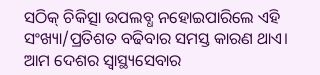ସଠିକ୍ ଚିକିତ୍ସା ଉପଲବ୍ଧ ନହୋଇପାରିଲେ ଏହି ସଂଖ୍ୟା/ପ୍ରତିଶତ ବଢିବାର ସମସ୍ତ କାରଣ ଥାଏ।
ଆମ ଦେଶର ସ୍ୱାସ୍ଥ୍ୟସେବାର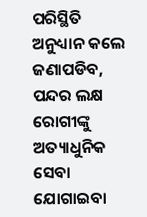ପରିସ୍ଥିତି ଅନୁଧ୍ୟାନ କଲେ ଜଣାପଡିବ, ପନ୍ଦର ଲକ୍ଷ ରୋଗୀଙ୍କୁ ଅତ୍ୟାଧୁନିକ ସେବା ଯୋଗାଇବା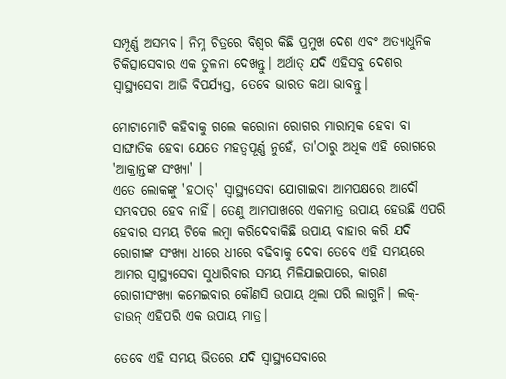ସମ୍ପୂର୍ଣ୍ଣ ଅସମ୍ଭବ। ନିମ୍ନ ଚିତ୍ରରେ ବିଶ୍ୱର କିଛି ପ୍ରମୁଖ ଦେଶ ଏବଂ ଅତ୍ୟାଧୁନିକ ଚିକିତ୍ସାସେବାର ଏକ ତୁଳନା ଦେଖନ୍ତୁ। ଅର୍ଥାତ୍ ଯଦି ଏହିସବୁ ଦେଶର ସ୍ୱାସ୍ଥ୍ୟସେବା ଆଜି ବିପର୍ଯ୍ୟସ୍ତ, ତେବେ ଭାରତ କଥା ଭାବନ୍ତୁ।

ମୋଟାମୋଟି କହିବାକୁ ଗଲେ କରୋନା ରୋଗର ମାରାତ୍ମକ ହେବା ବା ସାଙ୍ଘାତିକ ହେବା ଯେତେ ମହତ୍ବପୂର୍ଣ୍ଣ ନୁହେଁ, ତା'ଠାରୁ ଅଧିକ ଏହି ରୋଗରେ 'ଆକ୍ରାନ୍ତଙ୍କ ସଂଖ୍ୟା' ।
ଏତେ ଲୋକଙ୍କୁ 'ହଠାତ୍' ସ୍ୱାସ୍ଥ୍ୟସେବା ଯୋଗାଇବା ଆମପକ୍ଷରେ ଆଦୌ ସମ୍ଭବପର ହେବ ନାହିଁ। ତେଣୁ ଆମପାଖରେ ଏକମାତ୍ର ଉପାୟ ହେଉଛି ଏପରି ହେବାର ସମୟ ଟିକେ ଲମ୍ବା କରିଦେବାକିଛି ଉପାୟ ବାହାର କରି ଯଦି ରୋଗୀଙ୍କ ସଂଖ୍ୟା ଧୀରେ ଧୀରେ ବଢିବାକୁ ଦେବା ତେବେ ଏହି ସମୟରେ ଆମର ସ୍ୱାସ୍ଥ୍ୟସେବା ସୁଧାରିବାର ସମୟ ମିଳିଯାଇପାରେ, କାରଣ ରୋଗୀସଂଖ୍ୟା କମେଇବାର କୌଣସି ଉପାୟ ଥିଲା ପରି ଲାଗୁନି। ଲକ୍-ଡାଉନ୍ ଏହିପରି ଏକ ଉପାୟ ମାତ୍ର।

ତେବେ ଏହି ସମୟ ଭିତରେ ଯଦି ସ୍ୱାସ୍ଥ୍ୟସେବାରେ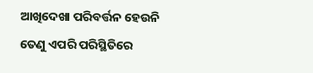ଆଖିଦେଖା ପରିବର୍ତ୍ତନ ହେଉନି ତେଣୁ ଏପରି ପରିସ୍ଥିତିରେ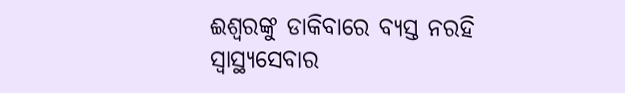ଈଶ୍ଵରଙ୍କୁ ଡାକିବାରେ ବ୍ୟସ୍ତ ନରହି ସ୍ୱାସ୍ଥ୍ୟସେବାର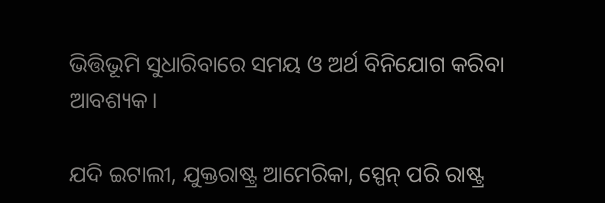ଭିତ୍ତିଭୂମି ସୁଧାରିବାରେ ସମୟ ଓ ଅର୍ଥ ବିନିଯୋଗ କରିବା ଆବଶ୍ୟକ।

ଯଦି ଇଟାଲୀ, ଯୁକ୍ତରାଷ୍ଟ୍ର ଆମେରିକା, ସ୍ପେନ୍ ପରି ରାଷ୍ଟ୍ର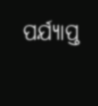ପର୍ଯ୍ୟାପ୍ତ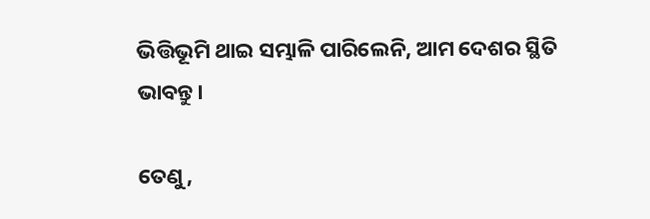ଭିତ୍ତିଭୂମି ଥାଇ ସମ୍ଭାଳି ପାରିଲେନି, ଆମ ଦେଶର ସ୍ଥିତି ଭାବନ୍ତୁ।

ତେଣୁ,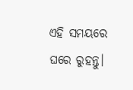ଏହି ସମୟରେ ଘରେ ରୁହନ୍ତୁ।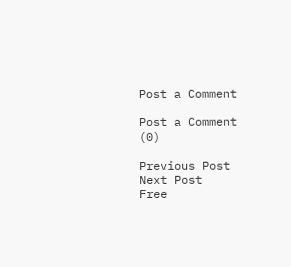Post a Comment

Post a Comment (0)

Previous Post Next Post
Free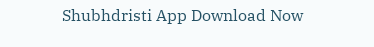Shubhdristi App Download Now